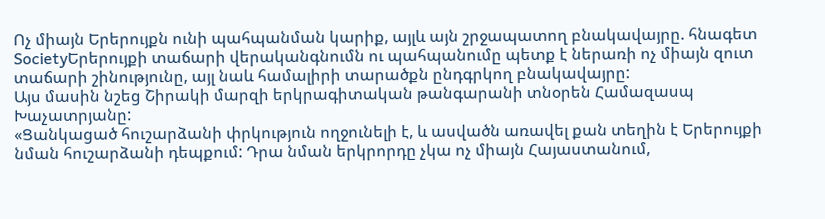Ոչ միայն Երերույքն ունի պահպանման կարիք, այլև այն շրջապատող բնակավայրը. հնագետ
SocietyԵրերույքի տաճարի վերականգնումն ու պահպանումը պետք է ներառի ոչ միայն զուտ տաճարի շինությունը, այլ նաև համալիրի տարածքն ընդգրկող բնակավայրը:
Այս մասին նշեց Շիրակի մարզի երկրագիտական թանգարանի տնօրեն Համազասպ Խաչատրյանը:
«Ցանկացած հուշարձանի փրկություն ողջունելի է, և ասվածն առավել քան տեղին է Երերույքի նման հուշարձանի դեպքում: Դրա նման երկրորդը չկա ոչ միայն Հայաստանում,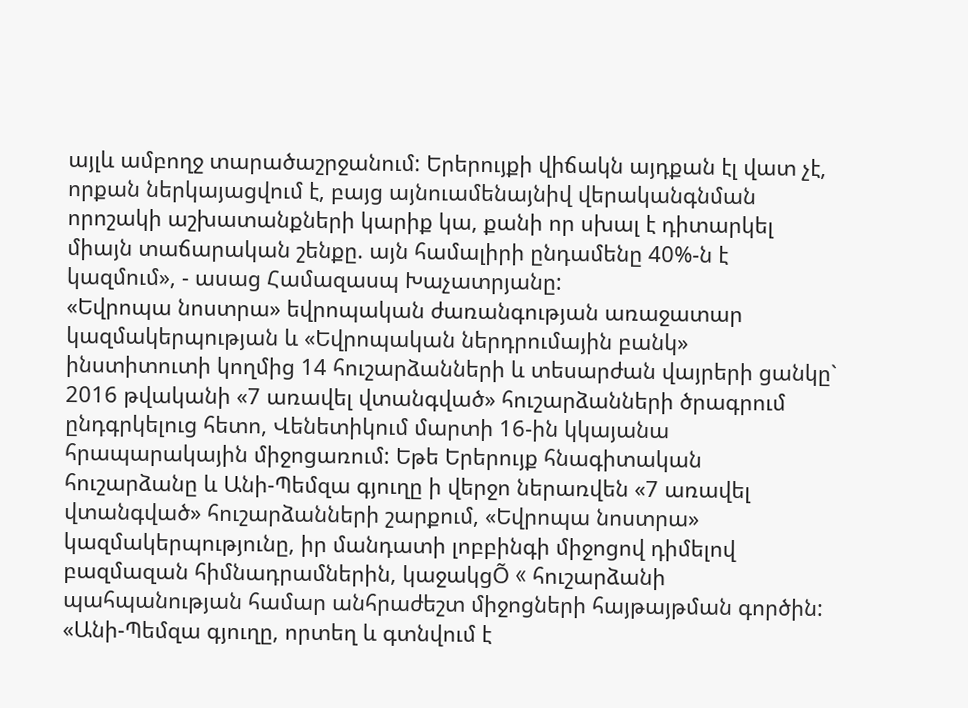այլև ամբողջ տարածաշրջանում: Երերույքի վիճակն այդքան էլ վատ չէ, որքան ներկայացվում է, բայց այնուամենայնիվ վերականգնման որոշակի աշխատանքների կարիք կա, քանի որ սխալ է դիտարկել միայն տաճարական շենքը. այն համալիրի ընդամենը 40%-ն է կազմում», - ասաց Համազասպ Խաչատրյանը:
«Եվրոպա նոստրա» եվրոպական ժառանգության առաջատար կազմակերպության և «Եվրոպական ներդրումային բանկ» ինստիտուտի կողմից 14 հուշարձանների և տեսարժան վայրերի ցանկը` 2016 թվականի «7 առավել վտանգված» հուշարձանների ծրագրում ընդգրկելուց հետո, Վենետիկում մարտի 16-ին կկայանա հրապարակային միջոցառում: Եթե Երերույք հնագիտական հուշարձանը և Անի-Պեմզա գյուղը ի վերջո ներառվեն «7 առավել վտանգված» հուշարձանների շարքում, «Եվրոպա նոստրա» կազմակերպությունը, իր մանդատի լոբբինգի միջոցով դիմելով բազմազան հիմնադրամներին, կաջակցÕ « հուշարձանի պահպանության համար անհրաժեշտ միջոցների հայթայթման գործին:
«Անի-Պեմզա գյուղը, որտեղ և գտնվում է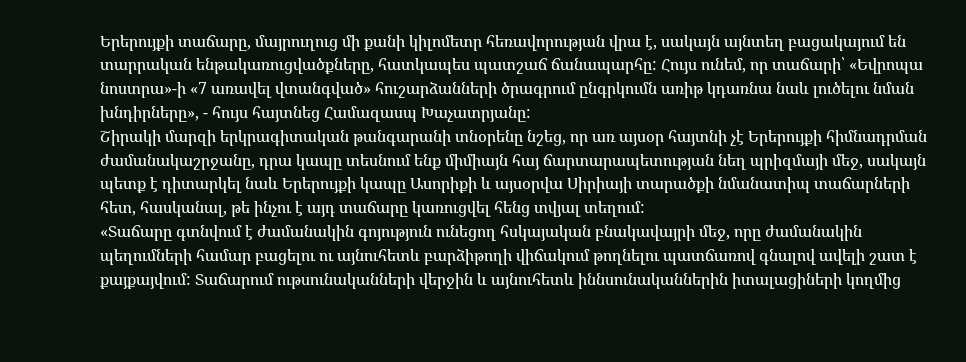Երերույքի տաճարը, մայրուղուց մի քանի կիլոմետր հեռավորության վրա է, սակայն այնտեղ բացակայում են տարրական ենթակառուցվածքները, հատկապես պատշաճ ճանապարհը: Հույս ունեմ, որ տաճարի՝ «Եվրոպա նոստրա»-ի «7 առավել վտանգված» հուշարձանների ծրագրում ընգրկումն առիթ կդառնա նաև լուծելու նման խնդիրները», - հույս հայտնեց Համազասպ Խաչատրյանը:
Շիրակի մարզի երկրագիտական թանգարանի տնօրենը նշեց, որ առ այսօր հայտնի չէ Երերույքի հիմնադրման ժամանակաշրջանը, դրա կապը տեսնում ենք միմիայն հայ ճարտարապետության նեղ պրիզմայի մեջ, սակայն պետք է դիտարկել նաև Երերույքի կապը Ասորիքի և այսօրվա Սիրիայի տարածքի նմանատիպ տաճարների հետ, հասկանալ, թե ինչու է այդ տաճարը կառուցվել հենց տվյալ տեղում:
«Տաճարը գտնվում է ժամանակին գոյություն ունեցող հսկայական բնակավայրի մեջ, որը ժամանակին պեղումների համար բացելու ու այնուհետև բարձիթողի վիճակում թողնելու պատճառով գնալով ավելի շատ է քայքայվում: Տաճարում ութսունականների վերջին և այնուհետև իննսունականներին իտալացիների կողմից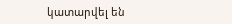կատարվել են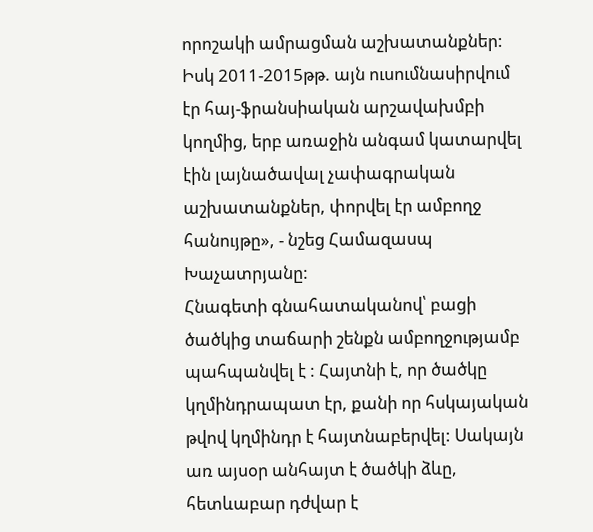որոշակի ամրացման աշխատանքներ: Իսկ 2011-2015թթ. այն ուսումնասիրվում էր հայ-ֆրանսիական արշավախմբի կողմից, երբ առաջին անգամ կատարվել էին լայնածավալ չափագրական աշխատանքներ, փորվել էր ամբողջ հանույթը», - նշեց Համազասպ Խաչատրյանը:
Հնագետի գնահատականով՝ բացի ծածկից տաճարի շենքն ամբողջությամբ պահպանվել է : Հայտնի է, որ ծածկը կղմինդրապատ էր, քանի որ հսկայական թվով կղմինդր է հայտնաբերվել: Սակայն առ այսօր անհայտ է ծածկի ձևը, հետևաբար դժվար է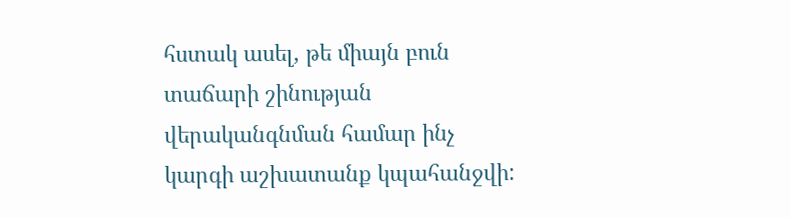հստակ ասել, թե միայն բուն տաճարի շինության վերականգնման համար ինչ կարգի աշխատանք կպահանջվի: